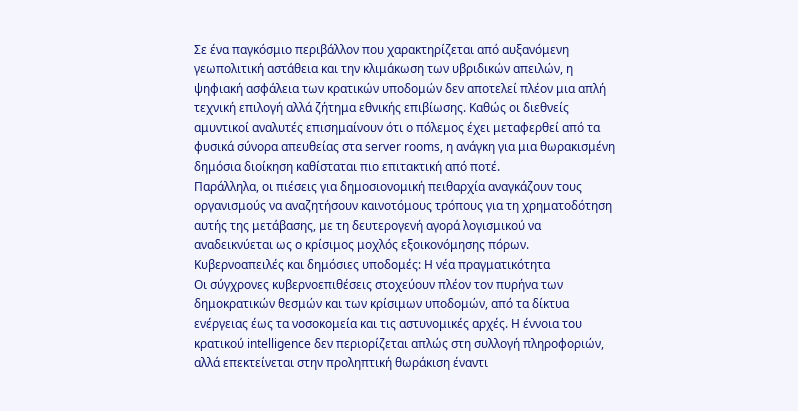Σε ένα παγκόσμιο περιβάλλον που χαρακτηρίζεται από αυξανόμενη γεωπολιτική αστάθεια και την κλιμάκωση των υβριδικών απειλών, η ψηφιακή ασφάλεια των κρατικών υποδομών δεν αποτελεί πλέον μια απλή τεχνική επιλογή αλλά ζήτημα εθνικής επιβίωσης. Καθώς οι διεθνείς αμυντικοί αναλυτές επισημαίνουν ότι ο πόλεμος έχει μεταφερθεί από τα φυσικά σύνορα απευθείας στα server rooms, η ανάγκη για μια θωρακισμένη δημόσια διοίκηση καθίσταται πιο επιτακτική από ποτέ.
Παράλληλα, οι πιέσεις για δημοσιονομική πειθαρχία αναγκάζουν τους οργανισμούς να αναζητήσουν καινοτόμους τρόπους για τη χρηματοδότηση αυτής της μετάβασης, με τη δευτερογενή αγορά λογισμικού να αναδεικνύεται ως ο κρίσιμος μοχλός εξοικονόμησης πόρων.
Κυβερνοαπειλές και δημόσιες υποδομές: Η νέα πραγματικότητα
Οι σύγχρονες κυβερνοεπιθέσεις στοχεύουν πλέον τον πυρήνα των δημοκρατικών θεσμών και των κρίσιμων υποδομών, από τα δίκτυα ενέργειας έως τα νοσοκομεία και τις αστυνομικές αρχές. Η έννοια του κρατικού intelligence δεν περιορίζεται απλώς στη συλλογή πληροφοριών, αλλά επεκτείνεται στην προληπτική θωράκιση έναντι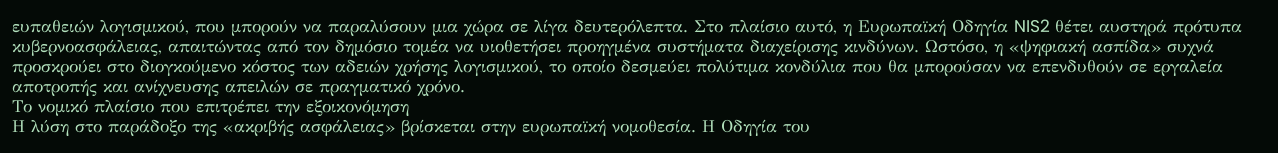ευπαθειών λογισμικού, που μπορούν να παραλύσουν μια χώρα σε λίγα δευτερόλεπτα. Στο πλαίσιο αυτό, η Ευρωπαϊκή Οδηγία NIS2 θέτει αυστηρά πρότυπα κυβερνοασφάλειας, απαιτώντας από τον δημόσιο τομέα να υιοθετήσει προηγμένα συστήματα διαχείρισης κινδύνων. Ωστόσο, η «ψηφιακή ασπίδα» συχνά προσκρούει στο διογκούμενο κόστος των αδειών χρήσης λογισμικού, το οποίο δεσμεύει πολύτιμα κονδύλια που θα μπορούσαν να επενδυθούν σε εργαλεία αποτροπής και ανίχνευσης απειλών σε πραγματικό χρόνο.
Το νομικό πλαίσιο που επιτρέπει την εξοικονόμηση
Η λύση στο παράδοξο της «ακριβής ασφάλειας» βρίσκεται στην ευρωπαϊκή νομοθεσία. Η Οδηγία του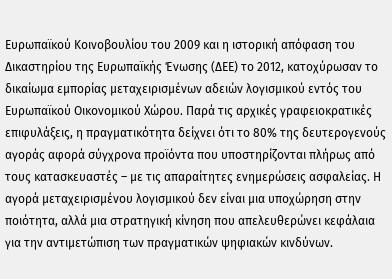Ευρωπαϊκού Κοινοβουλίου του 2009 και η ιστορική απόφαση του Δικαστηρίου της Ευρωπαϊκής Ένωσης (ΔΕΕ) το 2012, κατοχύρωσαν το δικαίωμα εμπορίας μεταχειρισμένων αδειών λογισμικού εντός του Ευρωπαϊκού Οικονομικού Χώρου. Παρά τις αρχικές γραφειοκρατικές επιφυλάξεις, η πραγματικότητα δείχνει ότι το 80% της δευτερογενούς αγοράς αφορά σύγχρονα προϊόντα που υποστηρίζονται πλήρως από τους κατασκευαστές – με τις απαραίτητες ενημερώσεις ασφαλείας. Η αγορά μεταχειρισμένου λογισμικού δεν είναι μια υποχώρηση στην ποιότητα, αλλά μια στρατηγική κίνηση που απελευθερώνει κεφάλαια για την αντιμετώπιση των πραγματικών ψηφιακών κινδύνων.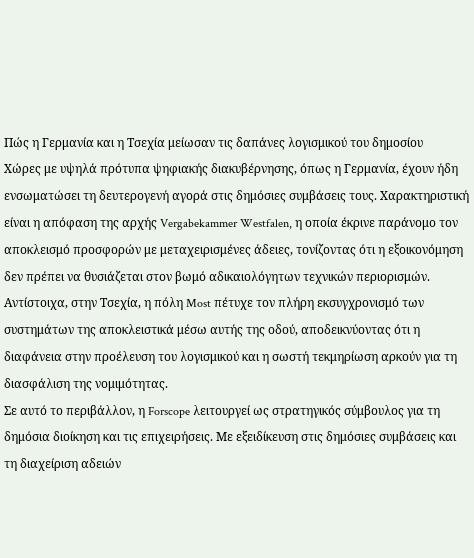Πώς η Γερμανία και η Τσεχία μείωσαν τις δαπάνες λογισμικού του δημοσίου
Χώρες με υψηλά πρότυπα ψηφιακής διακυβέρνησης, όπως η Γερμανία, έχουν ήδη ενσωματώσει τη δευτερογενή αγορά στις δημόσιες συμβάσεις τους. Χαρακτηριστική είναι η απόφαση της αρχής Vergabekammer Westfalen, η οποία έκρινε παράνομο τον αποκλεισμό προσφορών με μεταχειρισμένες άδειες, τονίζοντας ότι η εξοικονόμηση δεν πρέπει να θυσιάζεται στον βωμό αδικαιολόγητων τεχνικών περιορισμών. Αντίστοιχα, στην Τσεχία, η πόλη Most πέτυχε τον πλήρη εκσυγχρονισμό των συστημάτων της αποκλειστικά μέσω αυτής της οδού, αποδεικνύοντας ότι η διαφάνεια στην προέλευση του λογισμικού και η σωστή τεκμηρίωση αρκούν για τη διασφάλιση της νομιμότητας.
Σε αυτό το περιβάλλον, η Forscope λειτουργεί ως στρατηγικός σύμβουλος για τη δημόσια διοίκηση και τις επιχειρήσεις. Με εξειδίκευση στις δημόσιες συμβάσεις και τη διαχείριση αδειών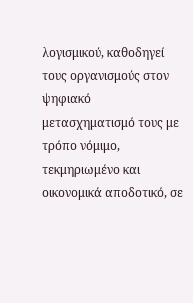λογισμικού, καθοδηγεί τους οργανισμούς στον ψηφιακό μετασχηματισμό τους με τρόπο νόμιμο, τεκμηριωμένο και οικονομικά αποδοτικό, σε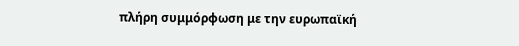πλήρη συμμόρφωση με την ευρωπαϊκή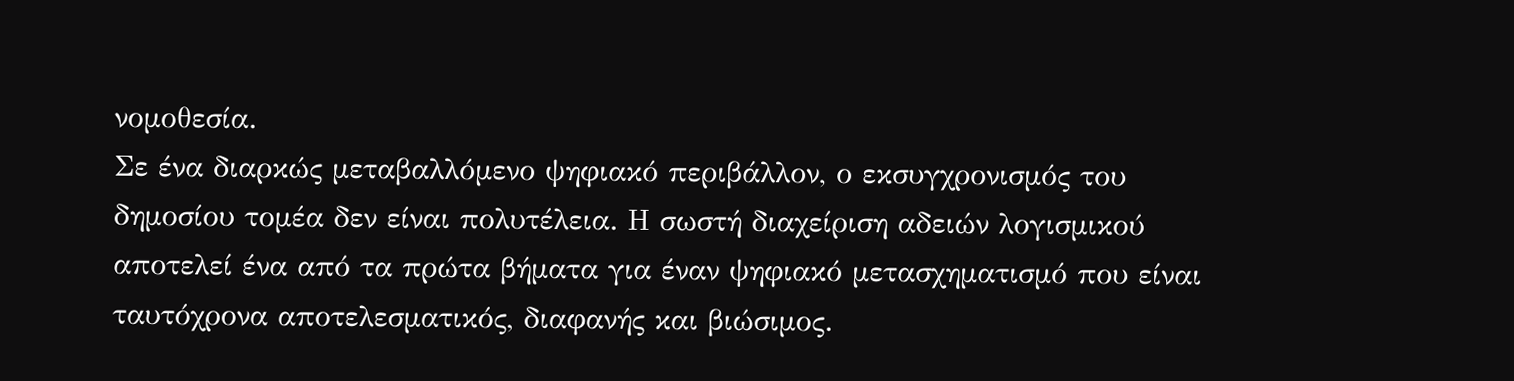νομοθεσία.
Σε ένα διαρκώς μεταβαλλόμενο ψηφιακό περιβάλλον, ο εκσυγχρονισμός του δημοσίου τομέα δεν είναι πολυτέλεια. Η σωστή διαχείριση αδειών λογισμικού αποτελεί ένα από τα πρώτα βήματα για έναν ψηφιακό μετασχηματισμό που είναι ταυτόχρονα αποτελεσματικός, διαφανής και βιώσιμος.